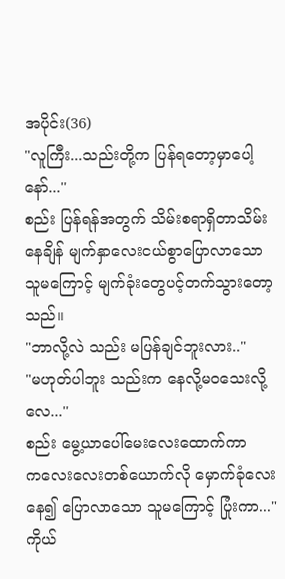အပိုင်း(36)
"လူကြီး...သည်းတို့က ပြန်ရတော့မှာပေါ့နော်...''
စည်း ပြန်ရန်အတွက် သိမ်းစရာရှိတာသိမ်းနေချိန် မျက်နှာလေးငယ်စွာပြောလာသော သူမကြောင့် မျက်ခုံးတွေပင့်တက်သွားတော့သည်။
"ဘာလို့လဲ သည်း မပြန်ချင်ဘူးလား.."
"မဟုတ်ပါဘူး သည်းက နေလို့မဝသေးလို့လေ...''
စည်း မွေ့ယာပေါ်မေးလေးထောက်ကာ
ကလေးလေးတစ်ယောက်လို မှောက်ခုံလေးနေ၍ ပြောလာသော သူမကြောင့် ပြုံးကာ..."ကိုယ်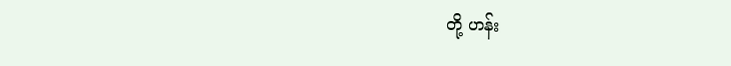တို့ ဟန်း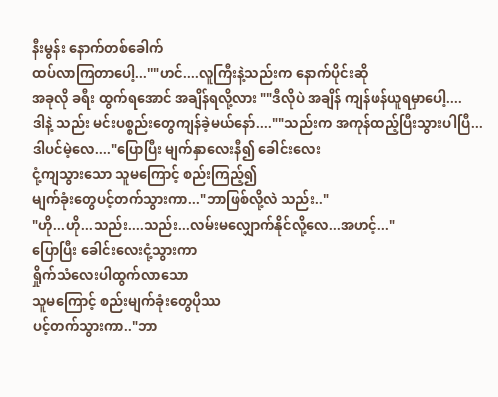နီးမွန်း နောက်တစ်ခေါက်
ထပ်လာကြတာပေါ့...''"ဟင်....လူကြီးနဲ့သည်းက နောက်ပိုင်းဆို
အခုလို ခရီး ထွက်ရအောင် အချိန်ရလို့လား ""ဒီလိုပဲ အချိန် ကျန်ဖန်ယူရမှာပေါ့....
ဒါနဲ့ သည်း မင်းပစ္စည်းတွေကျန်ခဲ့မယ်နော်....""သည်းက အကုန်ထည့်ပြီးသွားပါပြီ...
ဒါပင်မဲ့လေ...."ပြောပြီး မျက်နှာလေးနီ၍ ခေါင်းလေး
ငုံ့ကျသွားသော သူမကြောင့် စည်းကြည့်၍
မျက်ခုံးတွေပင့်တက်သွားကာ..."ဘာဖြစ်လို့လဲ သည်း.."
"ဟို...ဟို...သည်း....သည်း...လမ်းမလျှောက်နိုင်လို့လေ...အဟင့်..."
ပြောပြီး ခေါင်းလေးငုံ့သွားကာ
ရှိုက်သံလေးပါထွက်လာသော
သူမကြောင့် စည်းမျက်ခုံးတွေပိုဿ
ပင့်တက်သွားကာ.."ဘာ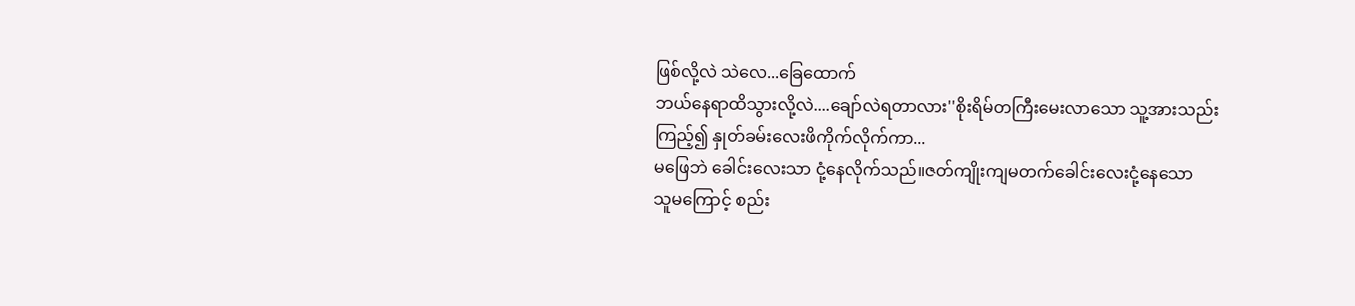ဖြစ်လို့လဲ သဲလေ...ခြေထောက်
ဘယ်နေရာထိသွားလို့လဲ....ချော်လဲရတာလား''စိုးရိမ်တကြီးမေးလာသော သူ့အားသည်း
ကြည့်၍ နှုတ်ခမ်းလေးဖိကိုက်လိုက်ကာ...
မဖြေဘဲ ခေါင်းလေးသာ ငုံ့နေလိုက်သည်။ဇတ်ကျိုးကျမတက်ခေါင်းလေးငုံ့နေသော
သူမကြောင့် စည်း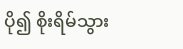ပို၍ စိုးရိမ်သွား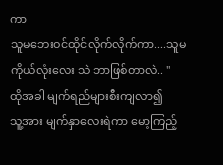ကာ
သူမဘေးဝင်ထိုင်လိုက်လိုက်ကာ....သူမကိုယ်လုံးလေး သဲ ဘာဖြစ်တာလဲ.. "
ထိုအခါ မျက်ရည်များစီးကျလာ၍
သူ့အား မျက်နှာလေးရဲကာ မော့ကြည့်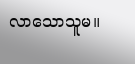လာသောသူမ။